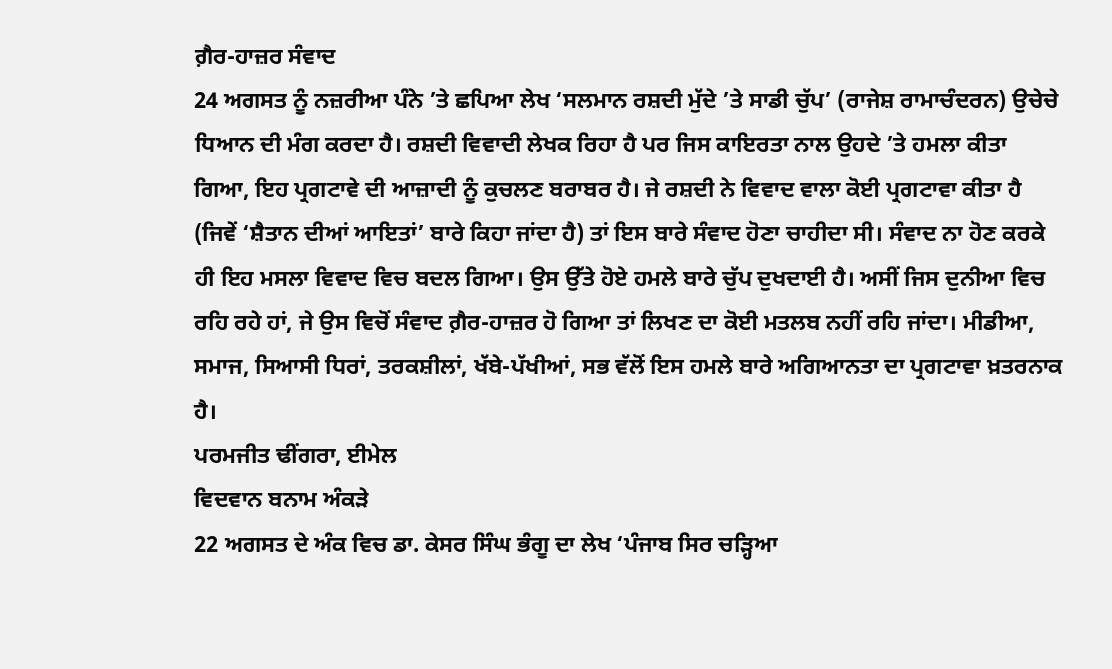ਗ਼ੈਰ-ਹਾਜ਼ਰ ਸੰਵਾਦ
24 ਅਗਸਤ ਨੂੰ ਨਜ਼ਰੀਆ ਪੰਨੇ ’ਤੇ ਛਪਿਆ ਲੇਖ ‘ਸਲਮਾਨ ਰਸ਼ਦੀ ਮੁੱਦੇ ’ਤੇ ਸਾਡੀ ਚੁੱਪ’ (ਰਾਜੇਸ਼ ਰਾਮਾਚੰਦਰਨ) ਉਚੇਚੇ ਧਿਆਨ ਦੀ ਮੰਗ ਕਰਦਾ ਹੈ। ਰਸ਼ਦੀ ਵਿਵਾਦੀ ਲੇਖਕ ਰਿਹਾ ਹੈ ਪਰ ਜਿਸ ਕਾਇਰਤਾ ਨਾਲ ਉਹਦੇ ’ਤੇ ਹਮਲਾ ਕੀਤਾ ਗਿਆ, ਇਹ ਪ੍ਰਗਟਾਵੇ ਦੀ ਆਜ਼ਾਦੀ ਨੂੰ ਕੁਚਲਣ ਬਰਾਬਰ ਹੈ। ਜੇ ਰਸ਼ਦੀ ਨੇ ਵਿਵਾਦ ਵਾਲਾ ਕੋਈ ਪ੍ਰਗਟਾਵਾ ਕੀਤਾ ਹੈ (ਜਿਵੇਂ ‘ਸ਼ੈਤਾਨ ਦੀਆਂ ਆਇਤਾਂ’ ਬਾਰੇ ਕਿਹਾ ਜਾਂਦਾ ਹੈ) ਤਾਂ ਇਸ ਬਾਰੇ ਸੰਵਾਦ ਹੋਣਾ ਚਾਹੀਦਾ ਸੀ। ਸੰਵਾਦ ਨਾ ਹੋਣ ਕਰਕੇ ਹੀ ਇਹ ਮਸਲਾ ਵਿਵਾਦ ਵਿਚ ਬਦਲ ਗਿਆ। ਉਸ ਉੱਤੇ ਹੋਏ ਹਮਲੇ ਬਾਰੇ ਚੁੱਪ ਦੁਖਦਾਈ ਹੈ। ਅਸੀਂ ਜਿਸ ਦੁਨੀਆ ਵਿਚ ਰਹਿ ਰਹੇ ਹਾਂ, ਜੇ ਉਸ ਵਿਚੋਂ ਸੰਵਾਦ ਗ਼ੈਰ-ਹਾਜ਼ਰ ਹੋ ਗਿਆ ਤਾਂ ਲਿਖਣ ਦਾ ਕੋਈ ਮਤਲਬ ਨਹੀਂ ਰਹਿ ਜਾਂਦਾ। ਮੀਡੀਆ, ਸਮਾਜ, ਸਿਆਸੀ ਧਿਰਾਂ, ਤਰਕਸ਼ੀਲਾਂ, ਖੱਬੇ-ਪੱਖੀਆਂ, ਸਭ ਵੱਲੋਂ ਇਸ ਹਮਲੇ ਬਾਰੇ ਅਗਿਆਨਤਾ ਦਾ ਪ੍ਰਗਟਾਵਾ ਖ਼ਤਰਨਾਕ ਹੈ।
ਪਰਮਜੀਤ ਢੀਂਗਰਾ, ਈਮੇਲ
ਵਿਦਵਾਨ ਬਨਾਮ ਅੰਕੜੇ
22 ਅਗਸਤ ਦੇ ਅੰਕ ਵਿਚ ਡਾ. ਕੇਸਰ ਸਿੰਘ ਭੰਗੂ ਦਾ ਲੇਖ ‘ਪੰਜਾਬ ਸਿਰ ਚੜ੍ਹਿਆ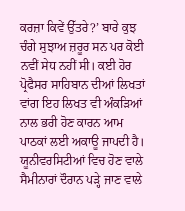ਕਰਜ਼ਾ ਕਿਵੇਂ ਉੱਤਰੇ?’ ਬਾਰੇ ਕੁਝ ਚੰਗੇ ਸੁਝਾਅ ਜ਼ਰੂਰ ਸਨ ਪਰ ਕੋਈ ਨਵੀਂ ਸੇਧ ਨਹੀਂ ਸੀ। ਕਈ ਹੋਰ ਪ੍ਰੋਫੈਸਰ ਸਾਹਿਬਾਨ ਦੀਆਂ ਲਿਖਤਾਂ ਵਾਂਗ ਇਹ ਲਿਖਤ ਵੀ ਅੰਕੜਿਆਂ ਨਾਲ ਭਰੀ ਹੋਣ ਕਾਰਨ ਆਮ ਪਾਠਕਾਂ ਲਈ ਅਕਾਊ ਜਾਪਦੀ ਹੈ। ਯੂਨੀਵਰਸਿਟੀਆਂ ਵਿਚ ਹੋਣ ਵਾਲੇ ਸੈਮੀਨਾਰਾਂ ਦੌਰਾਨ ਪੜ੍ਹੇ ਜਾਣ ਵਾਲੇ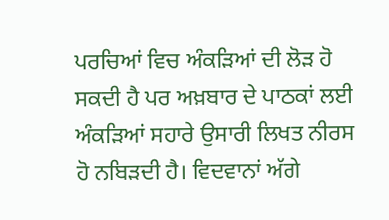ਪਰਚਿਆਂ ਵਿਚ ਅੰਕੜਿਆਂ ਦੀ ਲੋੜ ਹੋ ਸਕਦੀ ਹੈ ਪਰ ਅਖ਼ਬਾਰ ਦੇ ਪਾਠਕਾਂ ਲਈ ਅੰਕੜਿਆਂ ਸਹਾਰੇ ਉਸਾਰੀ ਲਿਖਤ ਨੀਰਸ ਹੋ ਨਬਿੜਦੀ ਹੈ। ਵਿਦਵਾਨਾਂ ਅੱਗੇ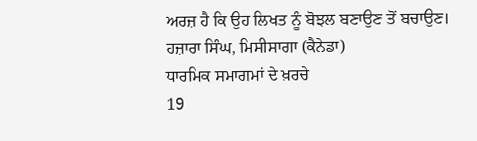ਅਰਜ਼ ਹੈ ਕਿ ਉਹ ਲਿਖਤ ਨੂੰ ਬੋਝਲ ਬਣਾਉਣ ਤੋਂ ਬਚਾਉਣ।
ਹਜ਼ਾਰਾ ਸਿੰਘ, ਮਿਸੀਸਾਗਾ (ਕੈਨੇਡਾ)
ਧਾਰਮਿਕ ਸਮਾਗਮਾਂ ਦੇ ਖ਼ਰਚੇ
19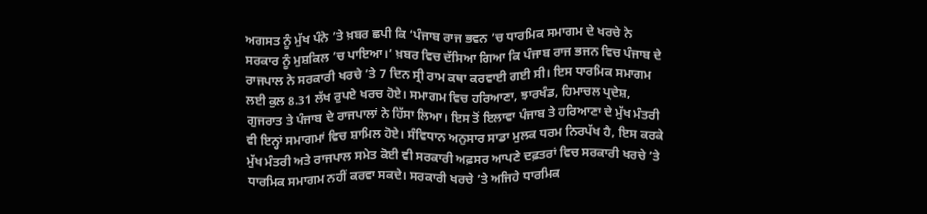ਅਗਸਤ ਨੂੰ ਮੁੱਖ ਪੰਨੇ ’ਤੇ ਖ਼ਬਰ ਛਪੀ ਕਿ ‘ਪੰਜਾਬ ਰਾਜ ਭਵਨ ’ਚ ਧਾਰਮਿਕ ਸਮਾਗਮ ਦੇ ਖਰਚੇ ਨੇ ਸਰਕਾਰ ਨੂੰ ਮੁਸ਼ਕਿਲ ’ਚ ਪਾਇਆ।’ ਖ਼ਬਰ ਵਿਚ ਦੱਸਿਆ ਗਿਆ ਕਿ ਪੰਜਾਬ ਰਾਜ ਭਜਨ ਵਿਚ ਪੰਜਾਬ ਦੇ ਰਾਜਪਾਲ ਨੇ ਸਰਕਾਰੀ ਖਰਚੇ ’ਤੇ 7 ਦਿਨ ਸ੍ਰੀ ਰਾਮ ਕਥਾ ਕਰਵਾਈ ਗਈ ਸੀ। ਇਸ ਧਾਰਮਿਕ ਸਮਾਗਮ ਲਈ ਕੁਲ 8.31 ਲੱਖ ਰੁਪਏ ਖਰਚ ਹੋਏ। ਸਮਾਗਮ ਵਿਚ ਹਰਿਆਣਾ, ਝਾਰਖੰਡ, ਹਿਮਾਚਲ ਪ੍ਰਦੇਸ਼, ਗੁਜਰਾਤ ਤੇ ਪੰਜਾਬ ਦੇ ਰਾਜਪਾਲਾਂ ਨੇ ਹਿੱਸਾ ਲਿਆ। ਇਸ ਤੋਂ ਇਲਾਵਾ ਪੰਜਾਬ ਤੇ ਹਰਿਆਣਾ ਦੇ ਮੁੱਖ ਮੰਤਰੀ ਵੀ ਇਨ੍ਹਾਂ ਸਮਾਗਮਾਂ ਵਿਚ ਸ਼ਾਮਿਲ ਹੋਏ। ਸੰਵਿਧਾਨ ਅਨੁਸਾਰ ਸਾਡਾ ਮੁਲਕ ਧਰਮ ਨਿਰਪੱਖ ਹੈ, ਇਸ ਕਰਕੇ ਮੁੱਖ ਮੰਤਰੀ ਅਤੇ ਰਾਜਪਾਲ ਸਮੇਤ ਕੋਈ ਵੀ ਸਰਕਾਰੀ ਅਫ਼ਸਰ ਆਪਣੇ ਦਫ਼ਤਰਾਂ ਵਿਚ ਸਰਕਾਰੀ ਖਰਚੇ ’ਤੇ ਧਾਰਮਿਕ ਸਮਾਗਮ ਨਹੀਂ ਕਰਵਾ ਸਕਦੇ। ਸਰਕਾਰੀ ਖਰਚੇ ’ਤੇ ਅਜਿਹੇ ਧਾਰਮਿਕ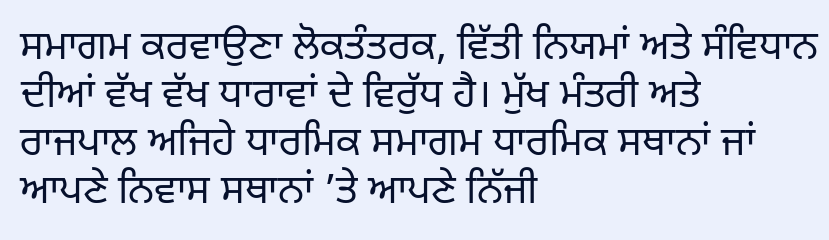ਸਮਾਗਮ ਕਰਵਾਉਣਾ ਲੋਕਤੰਤਰਕ, ਵਿੱਤੀ ਨਿਯਮਾਂ ਅਤੇ ਸੰਵਿਧਾਨ ਦੀਆਂ ਵੱਖ ਵੱਖ ਧਾਰਾਵਾਂ ਦੇ ਵਿਰੁੱਧ ਹੈ। ਮੁੱਖ ਮੰਤਰੀ ਅਤੇ ਰਾਜਪਾਲ ਅਜਿਹੇ ਧਾਰਮਿਕ ਸਮਾਗਮ ਧਾਰਮਿਕ ਸਥਾਨਾਂ ਜਾਂ ਆਪਣੇ ਨਿਵਾਸ ਸਥਾਨਾਂ ’ਤੇ ਆਪਣੇ ਨਿੱਜੀ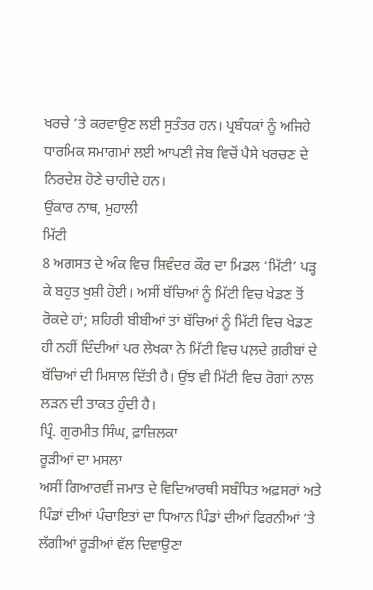ਖਰਚੇ ’ਤੇ ਕਰਵਾਉਣ ਲਈ ਸੁਤੰਤਰ ਹਨ। ਪ੍ਰਬੰਧਕਾਂ ਨੂੰ ਅਜਿਹੇ ਧਾਰਮਿਕ ਸਮਾਗਮਾਂ ਲਈ ਆਪਣੀ ਜੇਬ ਵਿਚੋਂ ਪੈਸੇ ਖਰਚਣ ਦੇ ਨਿਰਦੇਸ਼ ਹੋਣੇ ਚਾਹੀਦੇ ਹਨ।
ਉਂਕਾਰ ਨਾਥ, ਮੁਹਾਲੀ
ਮਿੱਟੀ
8 ਅਗਸਤ ਦੇ ਅੰਕ ਵਿਚ ਸ਼ਿਵੰਦਰ ਕੌਰ ਦਾ ਮਿਡਲ ‘ਮਿੱਟੀ’ ਪੜ੍ਹ ਕੇ ਬਹੁਤ ਖੁਸ਼ੀ ਹੋਈ। ਅਸੀਂ ਬੱਚਿਆਂ ਨੂੰ ਮਿੱਟੀ ਵਿਚ ਖੇਡਣ ਤੋਂ ਰੋਕਦੇ ਹਾਂ; ਸ਼ਹਿਰੀ ਬੀਬੀਆਂ ਤਾਂ ਬੱਚਿਆਂ ਨੂੰ ਮਿੱਟੀ ਵਿਚ ਖੇਡਣ ਹੀ ਨਹੀਂ ਦਿੰਦੀਆਂ ਪਰ ਲੇਖਕਾ ਨੇ ਮਿੱਟੀ ਵਿਚ ਪਲ਼ਦੇ ਗ਼ਰੀਬਾਂ ਦੇ ਬੱਚਿਆਂ ਦੀ ਮਿਸਾਲ ਦਿੱਤੀ ਹੈ। ਉਂਝ ਵੀ ਮਿੱਟੀ ਵਿਚ ਰੋਗਾਂ ਨਾਲ ਲੜਨ ਦੀ ਤਾਕਤ ਹੁੰਦੀ ਹੈ।
ਪ੍ਰਿੰ. ਗੁਰਮੀਤ ਸਿੰਘ, ਫ਼ਾਜ਼ਿਲਕਾ
ਰੂੜੀਆਂ ਦਾ ਮਸਲਾ
ਅਸੀਂ ਗਿਆਰਵੀਂ ਜਮਾਤ ਦੇ ਵਿਦਿਆਰਥੀ ਸਬੰਧਿਤ ਅਫ਼ਸਰਾਂ ਅਤੇ ਪਿੰਡਾਂ ਦੀਆਂ ਪੰਚਾਇਤਾਂ ਦਾ ਧਿਆਨ ਪਿੰਡਾਂ ਦੀਆਂ ਫਿਰਨੀਆਂ ’ਤੇ ਲੱਗੀਆਂ ਰੂੜੀਆਂ ਵੱਲ ਦਿਵਾਉਣਾ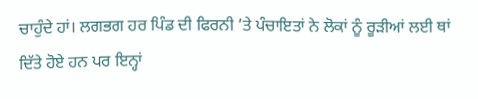ਚਾਹੁੰਦੇ ਹਾਂ। ਲਗਭਗ ਹਰ ਪਿੰਡ ਦੀ ਫਿਰਨੀ ’ਤੇ ਪੰਚਾਇਤਾਂ ਨੇ ਲੋਕਾਂ ਨੂੰ ਰੂੜੀਆਂ ਲਈ ਥਾਂ ਦਿੱਤੇ ਹੋਏ ਹਨ ਪਰ ਇਨ੍ਹਾਂ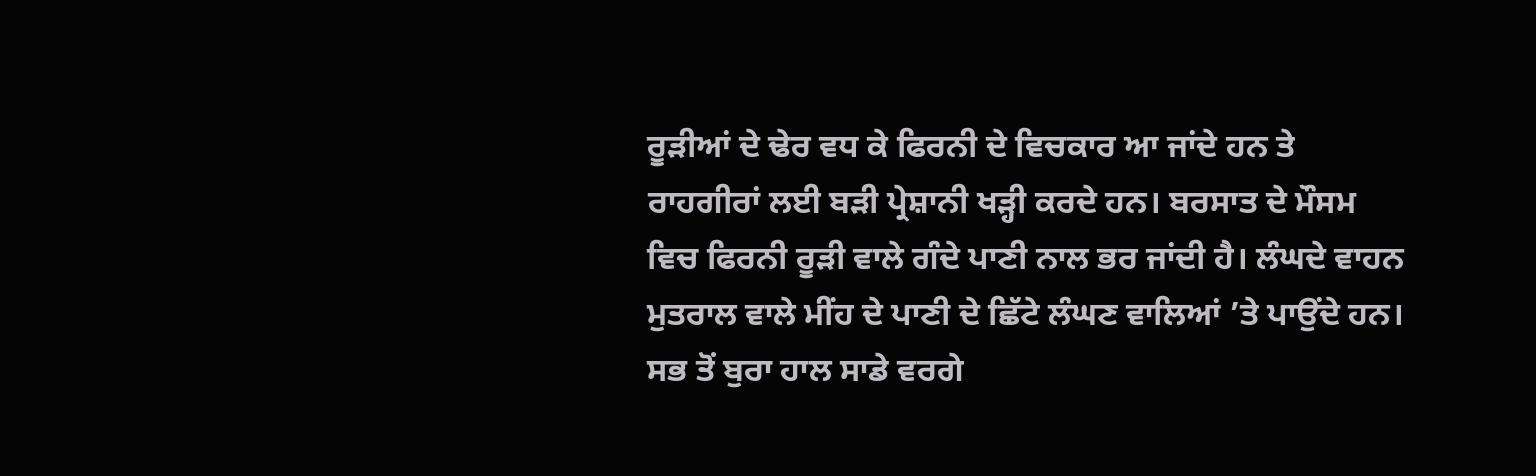ਰੂੜੀਆਂ ਦੇ ਢੇਰ ਵਧ ਕੇ ਫਿਰਨੀ ਦੇ ਵਿਚਕਾਰ ਆ ਜਾਂਦੇ ਹਨ ਤੇ ਰਾਹਗੀਰਾਂ ਲਈ ਬੜੀ ਪ੍ਰੇਸ਼ਾਨੀ ਖੜ੍ਹੀ ਕਰਦੇ ਹਨ। ਬਰਸਾਤ ਦੇ ਮੌਸਮ ਵਿਚ ਫਿਰਨੀ ਰੂੜੀ ਵਾਲੇ ਗੰਦੇ ਪਾਣੀ ਨਾਲ ਭਰ ਜਾਂਦੀ ਹੈ। ਲੰਘਦੇ ਵਾਹਨ ਮੁਤਰਾਲ ਵਾਲੇ ਮੀਂਹ ਦੇ ਪਾਣੀ ਦੇ ਛਿੱਟੇ ਲੰਘਣ ਵਾਲਿਆਂ ’ਤੇ ਪਾਉਂਦੇ ਹਨ। ਸਭ ਤੋਂ ਬੁਰਾ ਹਾਲ ਸਾਡੇ ਵਰਗੇ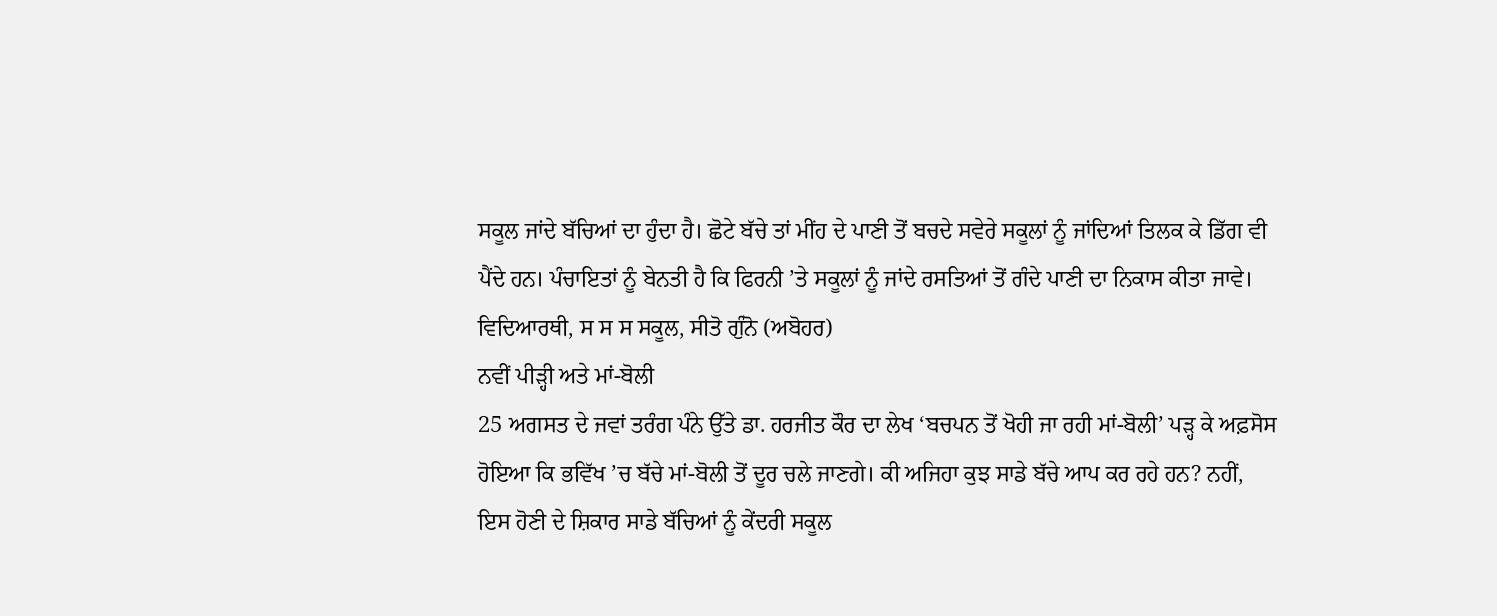ਸਕੂਲ ਜਾਂਦੇ ਬੱਚਿਆਂ ਦਾ ਹੁੰਦਾ ਹੈ। ਛੋਟੇ ਬੱਚੇ ਤਾਂ ਮੀਂਹ ਦੇ ਪਾਣੀ ਤੋਂ ਬਚਦੇ ਸਵੇਰੇ ਸਕੂਲਾਂ ਨੂੰ ਜਾਂਦਿਆਂ ਤਿਲਕ ਕੇ ਡਿੱਗ ਵੀ ਪੈਂਦੇ ਹਨ। ਪੰਚਾਇਤਾਂ ਨੂੰ ਬੇਨਤੀ ਹੈ ਕਿ ਫਿਰਨੀ ’ਤੇ ਸਕੂਲਾਂ ਨੂੰ ਜਾਂਦੇ ਰਸਤਿਆਂ ਤੋਂ ਗੰਦੇ ਪਾਣੀ ਦਾ ਨਿਕਾਸ ਕੀਤਾ ਜਾਵੇ।
ਵਿਦਿਆਰਥੀ, ਸ ਸ ਸ ਸਕੂਲ, ਸੀਤੋ ਗੁੰਨੋ (ਅਬੋਹਰ)
ਨਵੀਂ ਪੀੜ੍ਹੀ ਅਤੇ ਮਾਂ-ਬੋਲੀ
25 ਅਗਸਤ ਦੇ ਜਵਾਂ ਤਰੰਗ ਪੰਨੇ ਉੱਤੇ ਡਾ. ਹਰਜੀਤ ਕੌਰ ਦਾ ਲੇਖ ‘ਬਚਪਨ ਤੋਂ ਖੋਹੀ ਜਾ ਰਹੀ ਮਾਂ-ਬੋਲੀ’ ਪੜ੍ਹ ਕੇ ਅਫ਼ਸੋਸ ਹੋਇਆ ਕਿ ਭਵਿੱਖ ’ਚ ਬੱਚੇ ਮਾਂ-ਬੋਲੀ ਤੋਂ ਦੂਰ ਚਲੇ ਜਾਣਗੇ। ਕੀ ਅਜਿਹਾ ਕੁਝ ਸਾਡੇ ਬੱਚੇ ਆਪ ਕਰ ਰਹੇ ਹਨ? ਨਹੀਂ, ਇਸ ਹੋਣੀ ਦੇ ਸ਼ਿਕਾਰ ਸਾਡੇ ਬੱਚਿਆਂ ਨੂੰ ਕੇਂਦਰੀ ਸਕੂਲ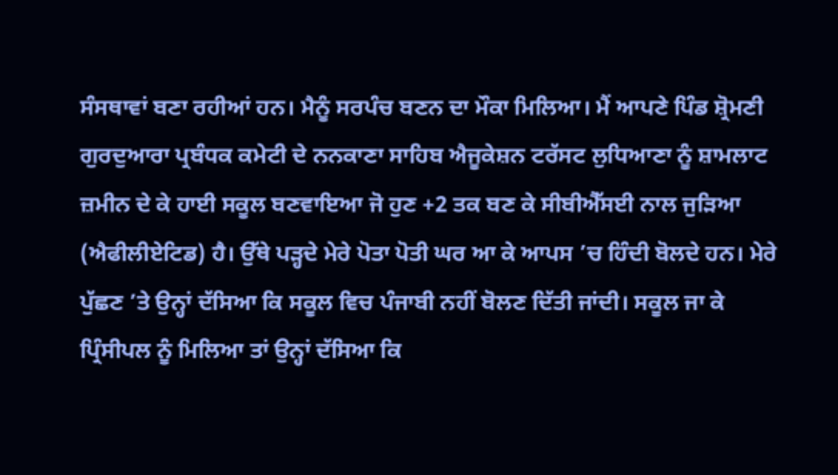ਸੰਸਥਾਵਾਂ ਬਣਾ ਰਹੀਆਂ ਹਨ। ਮੈਨੂੰ ਸਰਪੰਚ ਬਣਨ ਦਾ ਮੌਕਾ ਮਿਲਿਆ। ਮੈਂ ਆਪਣੇ ਪਿੰਡ ਸ਼੍ਰੋਮਣੀ ਗੁਰਦੁਆਰਾ ਪ੍ਰਬੰਧਕ ਕਮੇਟੀ ਦੇ ਨਨਕਾਣਾ ਸਾਹਿਬ ਐਜੂਕੇਸ਼ਨ ਟਰੱਸਟ ਲੁਧਿਆਣਾ ਨੂੰ ਸ਼ਾਮਲਾਟ ਜ਼ਮੀਨ ਦੇ ਕੇ ਹਾਈ ਸਕੂਲ ਬਣਵਾਇਆ ਜੋ ਹੁਣ +2 ਤਕ ਬਣ ਕੇ ਸੀਬੀਐੱਸਈ ਨਾਲ ਜੁੜਿਆ (ਐਫੀਲੀਏਟਿਡ) ਹੈ। ਉੱਥੇ ਪੜ੍ਹਦੇ ਮੇਰੇ ਪੋਤਾ ਪੋਤੀ ਘਰ ਆ ਕੇ ਆਪਸ ’ਚ ਹਿੰਦੀ ਬੋਲਦੇ ਹਨ। ਮੇਰੇ ਪੁੱਛਣ ’ਤੇ ਉਨ੍ਹਾਂ ਦੱਸਿਆ ਕਿ ਸਕੂਲ ਵਿਚ ਪੰਜਾਬੀ ਨਹੀਂ ਬੋਲਣ ਦਿੱਤੀ ਜਾਂਦੀ। ਸਕੂਲ ਜਾ ਕੇ ਪ੍ਰਿੰਸੀਪਲ ਨੂੰ ਮਿਲਿਆ ਤਾਂ ਉਨ੍ਹਾਂ ਦੱਸਿਆ ਕਿ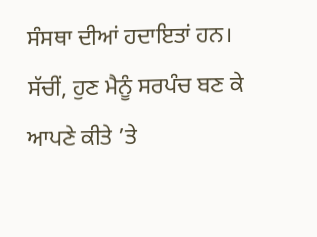ਸੰਸਥਾ ਦੀਆਂ ਹਦਾਇਤਾਂ ਹਨ। ਸੱਚੀਂ, ਹੁਣ ਮੈਨੂੰ ਸਰਪੰਚ ਬਣ ਕੇ ਆਪਣੇ ਕੀਤੇ ’ਤੇ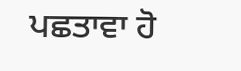ਪਛਤਾਵਾ ਹੋ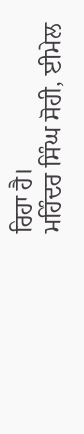ਰਿਹਾ ਹੈ।
ਮਹਿੰਦਰ ਸਿੰਘ ਸੋਹੀ, ਈਮੇਲ